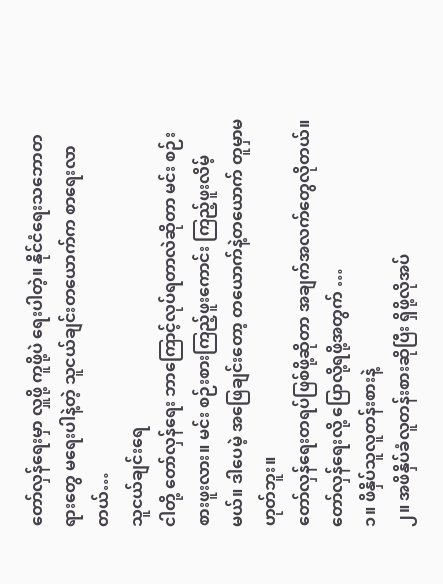တော်လှန်ရေးမှာ လှူဖို့ ကူဖို့ပဲ ရေးပါတဲ့။ နိုင်ငံရေးသဘောတရားတွေ မရေးပါနဲ့တဲ့ သူငယ်ချင်းတယောက်က စာရေးလာတယ်…
သူငယ်ချင်းရေ
ငါတို့ တော်လှန်ရေး ဘာကြောင့်လုပ်ရတာလဲဆိုတာ မင်း စဉ်းစားဖူးလား။ မင်း စဉ်းစားကြည့်ဖူးကောင်း ကြည့်ဖူးလိမ့်မယ်။ ဒါပေမဲ့ အဖြေချင်းတော့ တယောက်နဲ့တယောက် တူမှာမဟုတ်ဘူး။
တော်လှန်ရေးတရပ်ဖြစ်ဖို့ဆိုတာ အချက်အလက်တွေလိုတယ်။ တော်လှန်ရေးလို့ ပြောလို့ရဖို့အတွက် …
၁။ ဖိနှိပ်သူလူတန်းစားနဲ့
၂။ အဖိနှိပ်ခံလူတန်းစားဆိုပြီး ရှိဖို့လိုအပ်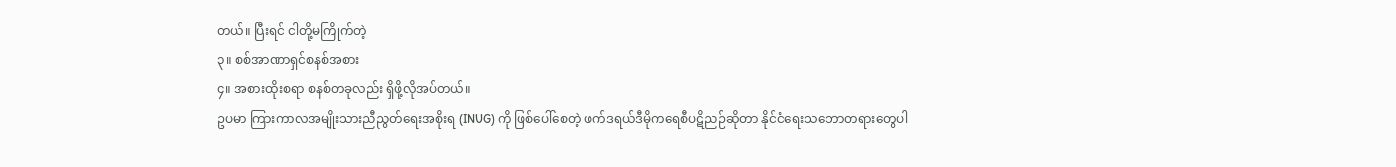တယ်။ ပြီးရင် ငါတို့မကြိုက်တဲ့
၃။ စစ်အာဏာရှင်စနစ်အစား
၄။ အစားထိုးစရာ စနစ်တခုလည်း ရှိဖို့လိုအပ်တယ်။
ဥပမာ ကြားကာလအမျိုးသားညီညွတ်ရေးအစိုးရ (INUG) ကို ဖြစ်ပေါ်စေတဲ့ ဖက်ဒရယ်ဒီမိုကရေစီပဋိညဉ်ဆိုတာ နိုင်ငံရေးသဘောတရားတွေပါ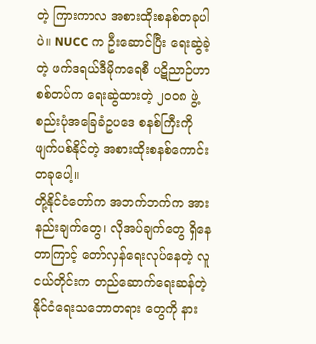တဲ့ ကြားကာလ အစားထိုးစနစ်တခုပါပဲ။ NUCC က ဦးဆောင်ပြီး ရေးဆွဲခဲ့တဲ့ ဖက်ဒရယ်ဒီမိုကရေစီ ပဋိညာဉ်ဟာ စစ်တပ်က ရေးဆွဲထားတဲ့ ၂၀၀၈ ဖွဲ့စည်းပုံအခြေခံဥပဒေ စနစ်ကြီးကို ဖျက်ပစ်နိုင်တဲ့ အစားထိုးစနစ်ကောင်းတခုပေါ့။
တို့နိုင်ငံတော်က အဘက်ဘက်က အားနည်းချက်တွေ၊ လိုအပ်ချက်တွေ ရှိနေတာကြာင့် တော်လှန်ရေးလုပ်နေတဲ့ လူငယ်တိုင်းက တည်ဆောက်ရေးဆန်တဲ့ နိုင်ငံရေးသဘောတရား တွေကို နား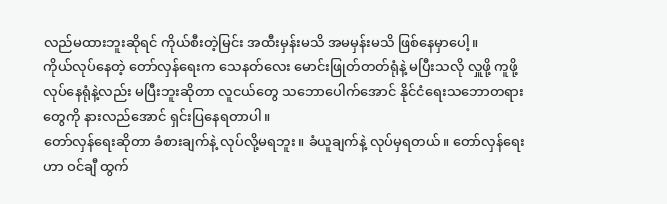လည်မထားဘူးဆိုရင် ကိုယ်စီးတဲ့မြင်း အထီးမှန်းမသိ အမမှန်းမသိ ဖြစ်နေမှာပေါ့။
ကိုယ်လုပ်နေတဲ့ တော်လှန်ရေးက သေနတ်လေး မောင်းဖြုတ်တတ်ရုံနဲ့ မပြီးသလို လှူဖို့ ကူဖို့ လုပ်နေရုံနဲ့လည်း မပြီးဘူးဆိုတာ လူငယ်တွေ သဘောပေါက်အောင် နိုင်ငံရေးသဘောတရားတွေကို နားလည်အောင် ရှင်းပြနေရတာပါ။
တော်လှန်ရေးဆိုတာ ခံစားချက်နဲ့ လုပ်လို့မရဘူး။ ခံယူချက်နဲ့ လုပ်မှရတယ်။ တော်လှန်ရေးဟာ ဝင်ချီ ထွက်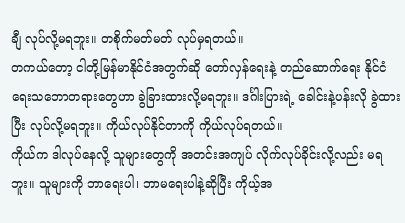ချီ လုပ်လို့မရဘူး။ တစိုက်မတ်မတ် လုပ်မှရတယ်။
တကယ်တော့ ငါတို့မြန်မာနိုင်ငံအတွက်ဆို တော်လှန်ရေးနဲ့ တည်ဆောက်ရေး နိုင်ငံရေးသဘောတရားတွေဟာ ခွဲခြားထားလို့မရဘူး။ ဒင်္ဂါးပြားရဲ့ ခေါင်းနဲ့ပန်းလို ခွဲထားပြီး လုပ်လို့မရဘူး။ ကိုယ်လုပ်နိုင်တာကို ကိုယ်လုပ်ရတယ်။
ကိုယ်က ဒါလုပ်နေလို့ သူများတွေကို အတင်းအကျပ် လိုက်လုပ်ခိုင်းလို့လည်း မရဘူး။ သူများကို ဘာရေးပါ၊ ဘာမရေးပါနဲ့ဆိုပြီး ကိုယ့်အ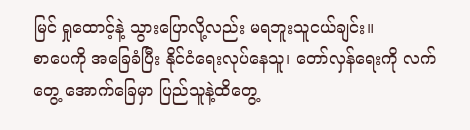မြင် ရှုထောင့်နဲ့ သွားပြောလို့လည်း မရဘူးသူငယ်ချင်း။
စာပေကို အခြေခံပြီး နိုင်ငံရေးလုပ်နေသူ၊ တော်လှန်ရေးကို လက်တွေ့ အောက်ခြေမှာ ပြည်သူနဲ့ထိတွေ့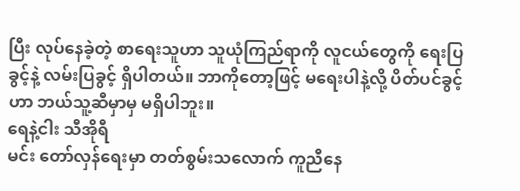ပြီး လုပ်နေခဲ့တဲ့ စာရေးသူဟာ သူယုံကြည်ရာကို လူငယ်တွေကို ရေးပြခွင့်နဲ့ လမ်းပြခွင့် ရှိပါတယ်။ ဘာကိုတော့ဖြင့် မရေးပါနဲ့လို့ ပိတ်ပင်ခွင့်ဟာ ဘယ်သူ့ဆီမှာမှ မရှိပါဘူး။
ရေနဲ့ငါး သီအိုရီ
မင်း တော်လှန်ရေးမှာ တတ်စွမ်းသလောက် ကူညီနေ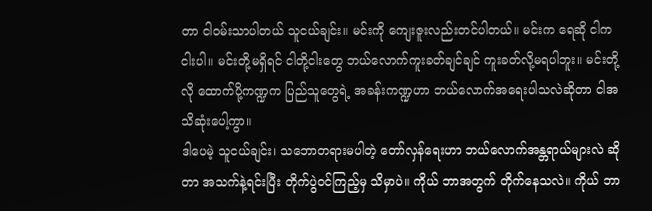တာ ငါဝမ်းသာပါတယ် သူငယ်ချင်း။ မင်းကို ကျေးဇူးလည်းတင်ပါတယ်။ မင်းက ရေဆို ငါက ငါးပါ။ မင်းတို့မရှိရင် ငါတို့ငါးတွေ ဘယ်လောက်ကူးခတ်ချင်ချင် ကူးခတ်လို့မရပါဘူး။ မင်းတို့လို ထောက်ပို့ကဏ္ဍက ပြည်သူတွေရဲ့ အခန်းကဏ္ဍဟာ ဘယ်လောက်အရေးပါသလဲဆိုတာ ငါအသိဆုံးပေါ့ကွာ။
ဒါပေမဲ့ သူငယ်ချင်း၊ သဘောတရားမပါတဲ့ တော်လှန်ရေးဟာ ဘယ်လောက်အန္တရာယ်များလဲ ဆိုတာ အသက်နဲ့ရင်းပြီး တိုက်ပွဲဝင်ကြည့်မှ သိမှာပဲ။ ကိုယ် ဘာအတွက် တိုက်နေသလဲ။ ကိုယ် ဘာ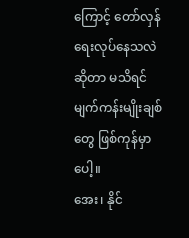ကြောင့် တော်လှန်ရေးလုပ်နေသလဲဆိုတာ မသိရင် မျက်ကန်းမျိုးချစ်တွေ ဖြစ်ကုန်မှာပေါ့။
အေး၊ နိုင်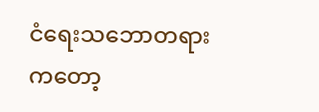ငံရေးသဘောတရားကတော့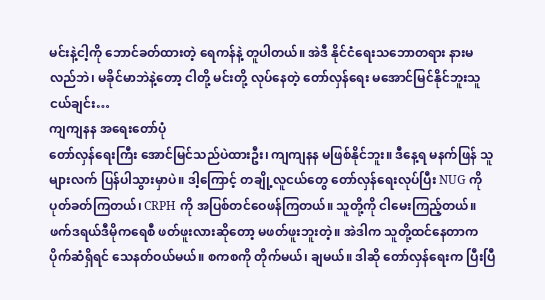မင်းနဲ့ငါ့ကို ဘောင်ခတ်ထားတဲ့ ရေကန်နဲ့ တူပါတယ်။ အဲဒီ နိုင်ငံရေးသဘောတရား နားမလည်ဘဲ၊ မခိုင်မာဘဲနဲ့တော့ ငါတို့ မင်းတို့ လုပ်နေတဲ့ တော်လှန်ရေး မအောင်မြင်နိုင်ဘူးသူငယ်ချင်း…
ကျကျနန အရေးတော်ပုံ
တော်လှန်ရေးကြီး အောင်မြင်သည်ပဲထားဦး၊ ကျကျနန မဖြစ်နိုင်ဘူး။ ဒီနေ့ရ မနက်ဖြန် သူများလက် ပြန်ပါသွားမှာပဲ။ ဒါ့ကြောင့် တချို့လူငယ်တွေ တော်လှန်ရေးလုပ်ပြီး NUG ကို ပုတ်ခတ်ကြတယ်၊ CRPH ကို အပြစ်တင်ဝေဖန်ကြတယ်။ သူတို့ကို ငါမေးကြည့်တယ်။ ဖက်ဒရယ်ဒီမိုကရေစီ ဖတ်ဖူးလားဆိုတော့ မဖတ်ဖူးဘူးတဲ့။ အဲဒါက သူတို့ထင်နေတာက ပိုက်ဆံရှိရင် သေနတ်ဝယ်မယ်။ စကစကို တိုက်မယ်၊ ချမယ်။ ဒါဆို တော်လှန်ရေးက ပြီးပြီ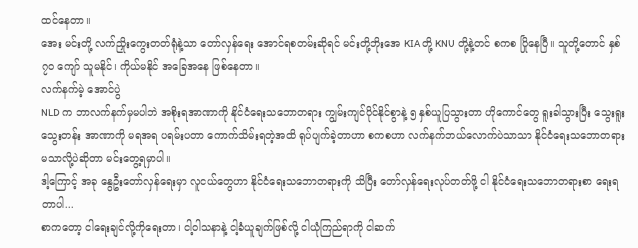ထင်နေတာ။
အေး မင်းတို့ လက်ညှိုးကွေးတတ်ရုံနဲ့သာ တော်လှန်ရေး အောင်ရစတမ်းဆိုရင် မင်းတို့ဘိုးအေ KIA တို့ KNU တို့နဲ့တင် စကစ ပြိုနေပြီ။ သူတို့တောင် နှစ် ၇၀ ကျော် သူမနိုင်၊ ကိုယ်မနိုင် အခြေအနေ ဖြစ်နေတာ။
လက်နက်မဲ့ အောင်ပွဲ
NLD က ဘာလက်နက်မှမပါဘဲ အစိုးရအာဏာကို နိုင်ငံရေးသဘောတရား ကျွမ်းကျင်ပိုင်နိုင်စွာနဲ့ ၅ နှစ်ယူပြသွားတာ ဟိုကောင်တွေ ရူးခါသွားပြီး သွေးရူးသွေးတန်း အာဏာကို မရအရ ပရမ်းပတာ ကောက်သိမ်းရတဲ့အထိ ရုပ်ပျက်ခဲ့တာဟာ စကစဟာ လက်နက်ဘယ်လောက်ပဲသာသာ နိုင်ငံရေးသဘောတရား မသာလို့ပဲဆိုတာ မင်းတွေ့ရမှာပါ။
ဒါ့ကြောင့် အခု နွေဦးတော်လှန်ရေးမှာ လူငယ်တွေဟာ နိုင်ငံရေးသဘောတရားကို သိပြီး တော်လှန်ရေးလုပ်တတ်ဖို့ ငါ နိုင်ငံရေးသဘောတရားစာ ရေးရတာပါ...
စာကတော့ ငါရေးချင်လို့ကိုရေးတာ၊ ငါ့ဝါသနာနဲ့ ငါ့ခံယူချက်ဖြစ်လို့ ငါယုံကြည်ရာကို ငါဆက်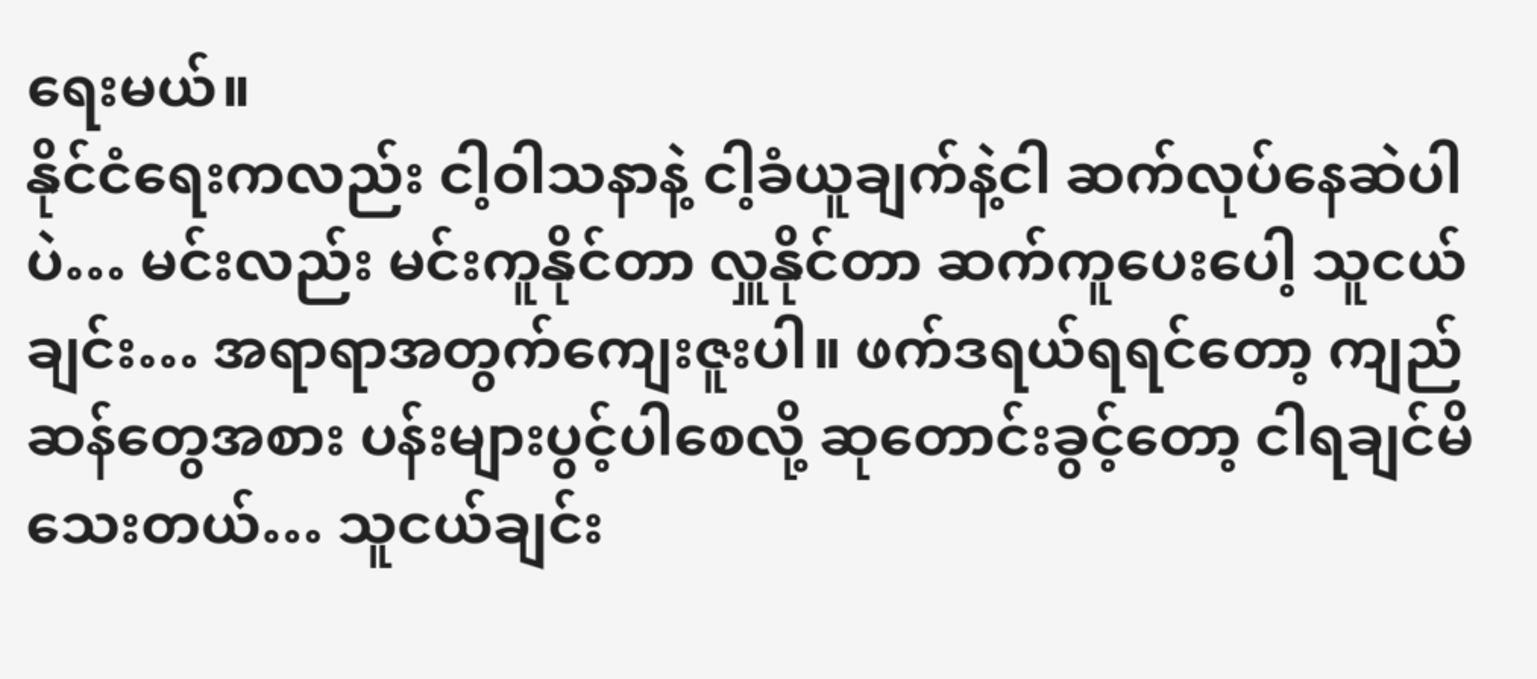ရေးမယ်။
နိုင်ငံရေးကလည်း ငါ့ဝါသနာနဲ့ ငါ့ခံယူချက်နဲ့ငါ ဆက်လုပ်နေဆဲပါပဲ… မင်းလည်း မင်းကူနိုင်တာ လှူနိုင်တာ ဆက်ကူပေးပေါ့ သူငယ်ချင်း… အရာရာအတွက်ကျေးဇူးပါ။ ဖက်ဒရယ်ရရင်တော့ ကျည်ဆန်တွေအစား ပန်းများပွင့်ပါစေလို့ ဆုတောင်းခွင့်တော့ ငါရချင်မိသေးတယ်… သူငယ်ချင်း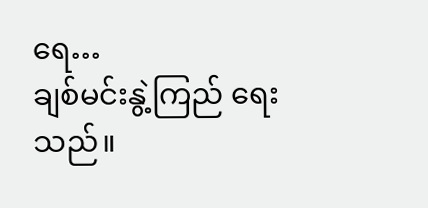ရေ…
ချစ်မင်းနွဲ့ကြည် ရေးသည်။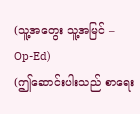(သူ့အတွေး သူ့အမြင် – Op-Ed)
(ဤဆောင်းပါးသည် စာရေး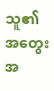သူ၏ အတွေးအ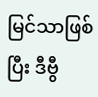မြင်သာဖြစ်ပြီး ဒီဗွီ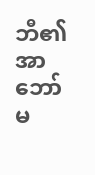ဘီ၏ အာဘော်မ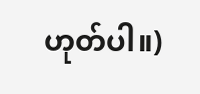ဟုတ်ပါ။)